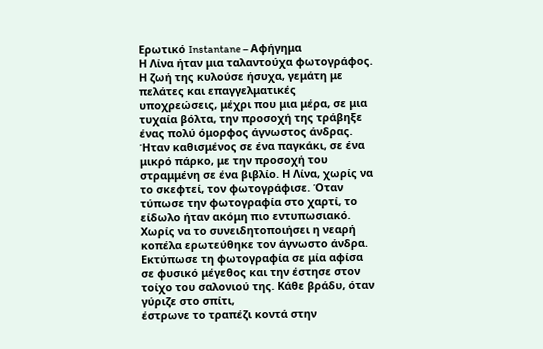Ερωτικό Instantane – Αφήγημα
Η Λίνα ήταν μια ταλαντούχα φωτογράφος. Η ζωή της κυλούσε ήσυχα, γεμάτη με πελάτες και επαγγελματικές υποχρεώσεις, μέχρι που μια μέρα, σε μια τυχαία βόλτα, την προσοχή της τράβηξε ένας πολύ όμορφος άγνωστος άνδρας. Ήταν καθισμένος σε ένα παγκάκι, σε ένα μικρό πάρκο, με την προσοχή του στραμμένη σε ένα βιβλίο. Η Λίνα, χωρίς να το σκεφτεί, τον φωτογράφισε. Όταν τύπωσε την φωτογραφία στο χαρτί, το είδωλο ήταν ακόμη πιο εντυπωσιακό. Χωρίς να το συνειδητοποιήσει η νεαρή κοπέλα ερωτεύθηκε τον άγνωστο άνδρα.
Εκτύπωσε τη φωτογραφία σε μία αφίσα σε φυσικό μέγεθος και την έστησε στον τοίχο του σαλονιού της. Κάθε βράδυ, όταν γύριζε στο σπίτι,
έστρωνε το τραπέζι κοντά στην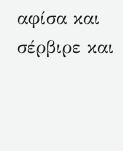αφίσα και σέρβιρε και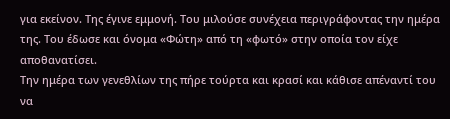για εκείνον. Της έγινε εμμονή. Του μιλούσε συνέχεια περιγράφοντας την ημέρα της. Του έδωσε και όνομα «Φώτη» από τη «φωτό» στην οποία τον είχε αποθανατίσει.
Την ημέρα των γενεθλίων της πήρε τούρτα και κρασί και κάθισε απέναντί του να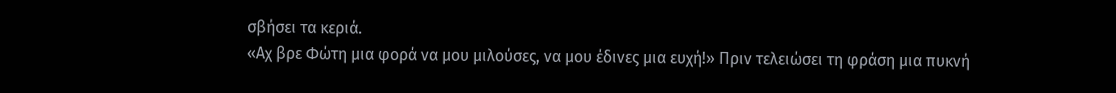σβήσει τα κεριά.
«Αχ βρε Φώτη μια φορά να μου μιλούσες, να μου έδινες μια ευχή!» Πριν τελειώσει τη φράση μια πυκνή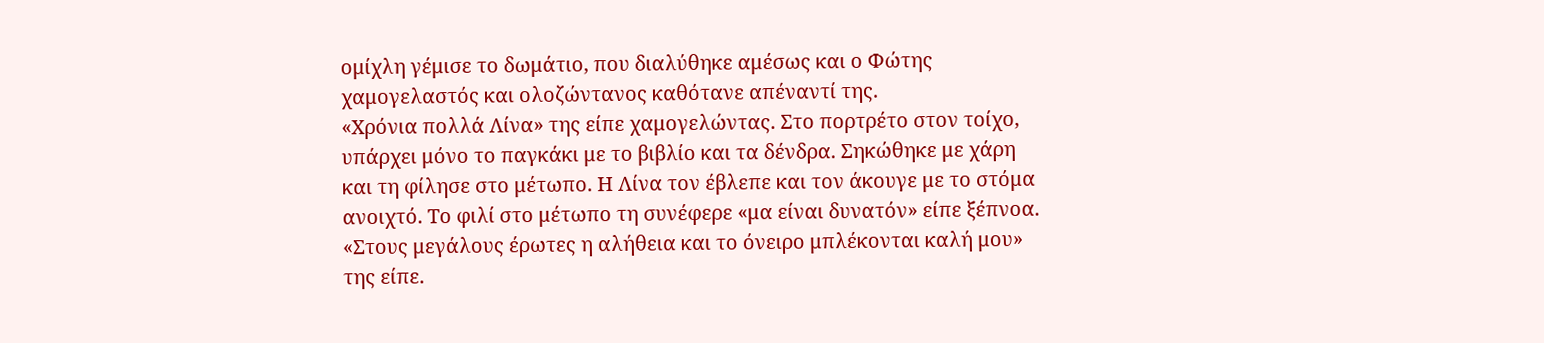ομίχλη γέμισε το δωμάτιο, που διαλύθηκε αμέσως και ο Φώτης χαμογελαστός και ολοζώντανος καθότανε απέναντί της.
«Χρόνια πολλά Λίνα» της είπε χαμογελώντας. Στο πορτρέτο στον τοίχο, υπάρχει μόνο το παγκάκι με το βιβλίο και τα δένδρα. Σηκώθηκε με χάρη και τη φίλησε στο μέτωπο. Η Λίνα τον έβλεπε και τον άκουγε με το στόμα ανοιχτό. Το φιλί στο μέτωπο τη συνέφερε «μα είναι δυνατόν» είπε ξέπνοα.
«Στους μεγάλους έρωτες η αλήθεια και το όνειρο μπλέκονται καλή μου» της είπε.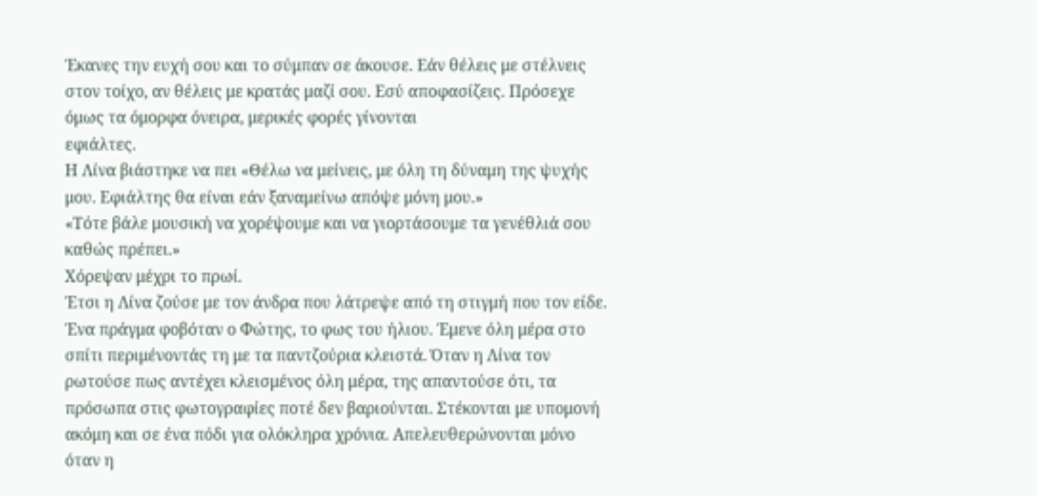Έκανες την ευχή σου και το σύμπαν σε άκουσε. Εάν θέλεις με στέλνεις στον τοίχο, αν θέλεις με κρατάς μαζί σου. Εσύ αποφασίζεις. Πρόσεχε όμως τα όμορφα όνειρα, μερικές φορές γίνονται
εφιάλτες.
Η Λίνα βιάστηκε να πει «Θέλω να μείνεις, με όλη τη δύναμη της ψυχής μου. Εφιάλτης θα είναι εάν ξαναμείνω απόψε μόνη μου.»
«Τότε βάλε μουσική να χορέψουμε και να γιορτάσουμε τα γενέθλιά σου καθώς πρέπει.»
Χόρεψαν μέχρι το πρωί.
Έτσι η Λίνα ζούσε με τον άνδρα που λάτρεψε από τη στιγμή που τον είδε. Ένα πράγμα φοβόταν ο Φώτης, το φως του ήλιου. Έμενε όλη μέρα στο σπίτι περιμένοντάς τη με τα παντζούρια κλειστά. Όταν η Λίνα τον ρωτούσε πως αντέχει κλεισμένος όλη μέρα, της απαντούσε ότι, τα πρόσωπα στις φωτογραφίες ποτέ δεν βαριούνται. Στέκονται με υπομονή ακόμη και σε ένα πόδι για ολόκληρα χρόνια. Απελευθερώνονται μόνο όταν η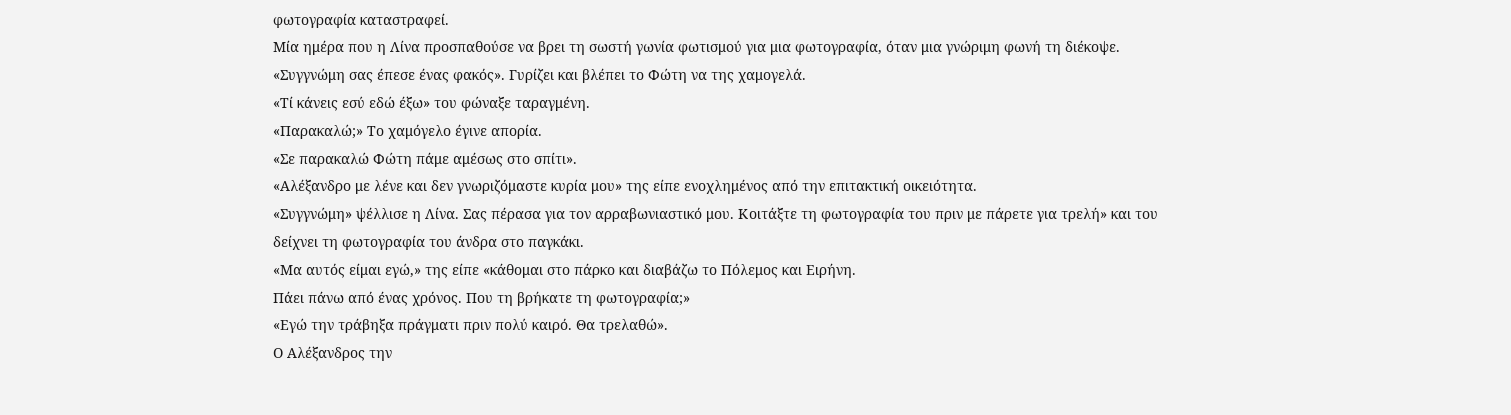φωτογραφία καταστραφεί.
Μία ημέρα που η Λίνα προσπαθούσε να βρει τη σωστή γωνία φωτισμού για μια φωτογραφία, όταν μια γνώριμη φωνή τη διέκοψε.
«Συγγνώμη σας έπεσε ένας φακός». Γυρίζει και βλέπει το Φώτη να της χαμογελά.
«Τί κάνεις εσύ εδώ έξω» του φώναξε ταραγμένη.
«Παρακαλώ;» Το χαμόγελο έγινε απορία.
«Σε παρακαλώ Φώτη πάμε αμέσως στο σπίτι».
«Αλέξανδρο με λένε και δεν γνωριζόμαστε κυρία μου» της είπε ενοχλημένος από την επιτακτική οικειότητα.
«Συγγνώμη» ψέλλισε η Λίνα. Σας πέρασα για τον αρραβωνιαστικό μου. Κοιτάξτε τη φωτογραφία του πριν με πάρετε για τρελή» και του δείχνει τη φωτογραφία του άνδρα στο παγκάκι.
«Μα αυτός είμαι εγώ,» της είπε «κάθομαι στο πάρκο και διαβάζω το Πόλεμος και Ειρήνη.
Πάει πάνω από ένας χρόνος. Που τη βρήκατε τη φωτογραφία;»
«Εγώ την τράβηξα πράγματι πριν πολύ καιρό. Θα τρελαθώ».
Ο Αλέξανδρος την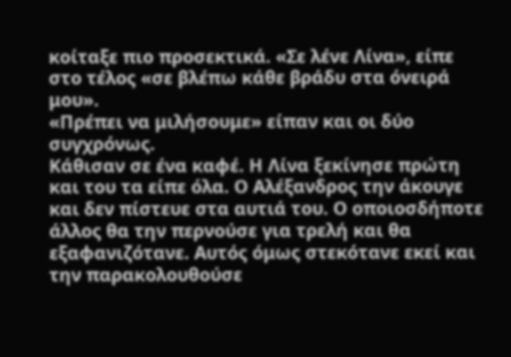κοίταξε πιο προσεκτικά. «Σε λένε Λίνα», είπε στο τέλος «σε βλέπω κάθε βράδυ στα όνειρά μου».
«Πρέπει να μιλήσουμε» είπαν και οι δύο συγχρόνως.
Κάθισαν σε ένα καφέ. Η Λίνα ξεκίνησε πρώτη και του τα είπε όλα. Ο Αλέξανδρος την άκουγε και δεν πίστευε στα αυτιά του. Ο οποιοσδήποτε άλλος θα την περνούσε για τρελή και θα εξαφανιζότανε. Αυτός όμως στεκότανε εκεί και την παρακολουθούσε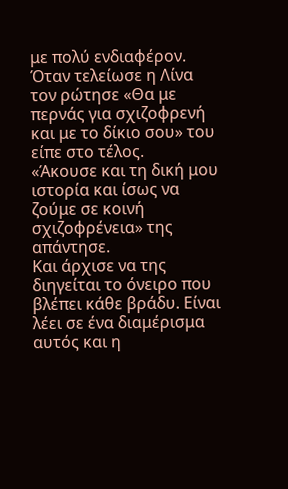με πολύ ενδιαφέρον.
Όταν τελείωσε η Λίνα τον ρώτησε «Θα με περνάς για σχιζοφρενή και με το δίκιο σου» του είπε στο τέλος.
«Άκουσε και τη δική μου ιστορία και ίσως να ζούμε σε κοινή σχιζοφρένεια» της απάντησε.
Και άρχισε να της διηγείται το όνειρο που βλέπει κάθε βράδυ. Είναι λέει σε ένα διαμέρισμα αυτός και η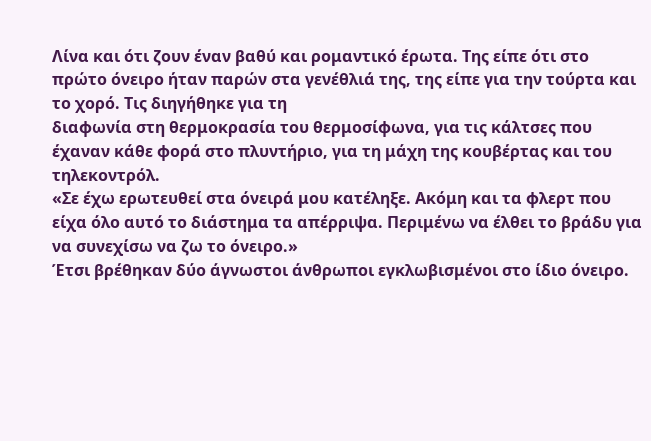Λίνα και ότι ζουν έναν βαθύ και ρομαντικό έρωτα. Της είπε ότι στο πρώτο όνειρο ήταν παρών στα γενέθλιά της, της είπε για την τούρτα και το χορό. Τις διηγήθηκε για τη
διαφωνία στη θερμοκρασία του θερμοσίφωνα, για τις κάλτσες που έχαναν κάθε φορά στο πλυντήριο, για τη μάχη της κουβέρτας και του τηλεκοντρόλ.
«Σε έχω ερωτευθεί στα όνειρά μου κατέληξε. Ακόμη και τα φλερτ που είχα όλο αυτό το διάστημα τα απέρριψα. Περιμένω να έλθει το βράδυ για να συνεχίσω να ζω το όνειρο.»
Έτσι βρέθηκαν δύο άγνωστοι άνθρωποι εγκλωβισμένοι στο ίδιο όνειρο.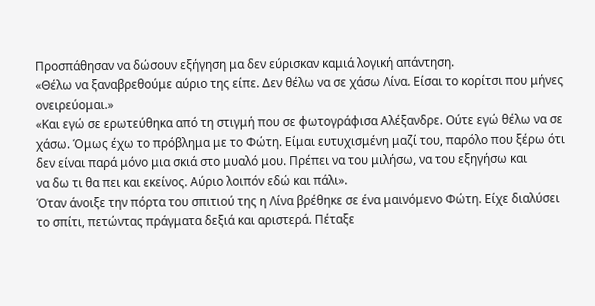Προσπάθησαν να δώσουν εξήγηση μα δεν εύρισκαν καμιά λογική απάντηση.
«Θέλω να ξαναβρεθούμε αύριο της είπε. Δεν θέλω να σε χάσω Λίνα. Είσαι το κορίτσι που μήνες ονειρεύομαι.»
«Και εγώ σε ερωτεύθηκα από τη στιγμή που σε φωτογράφισα Αλέξανδρε. Ούτε εγώ θέλω να σε χάσω. Όμως έχω το πρόβλημα με το Φώτη. Είμαι ευτυχισμένη μαζί του, παρόλο που ξέρω ότι δεν είναι παρά μόνο μια σκιά στο μυαλό μου. Πρέπει να του μιλήσω, να του εξηγήσω και
να δω τι θα πει και εκείνος. Αύριο λοιπόν εδώ και πάλι».
Όταν άνοιξε την πόρτα του σπιτιού της η Λίνα βρέθηκε σε ένα μαινόμενο Φώτη. Είχε διαλύσει το σπίτι, πετώντας πράγματα δεξιά και αριστερά. Πέταξε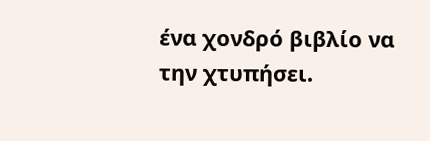ένα χονδρό βιβλίο να την χτυπήσει.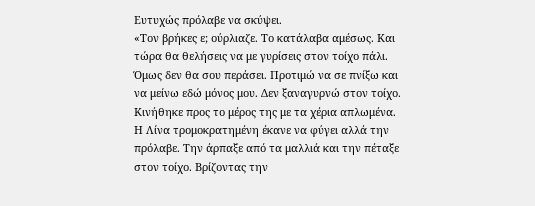Ευτυχώς πρόλαβε να σκύψει.
«Τον βρήκες ε; ούρλιαζε. Το κατάλαβα αμέσως. Και τώρα θα θελήσεις να με γυρίσεις στον τοίχο πάλι. Όμως δεν θα σου περάσει. Προτιμώ να σε πνίξω και να μείνω εδώ μόνος μου. Δεν ξαναγυρνώ στον τοίχο. Κινήθηκε προς το μέρος της με τα χέρια απλωμένα. Η Λίνα τρομοκρατημένη έκανε να φύγει αλλά την πρόλαβε. Την άρπαξε από τα μαλλιά και την πέταξε στον τοίχο. Βρίζοντας την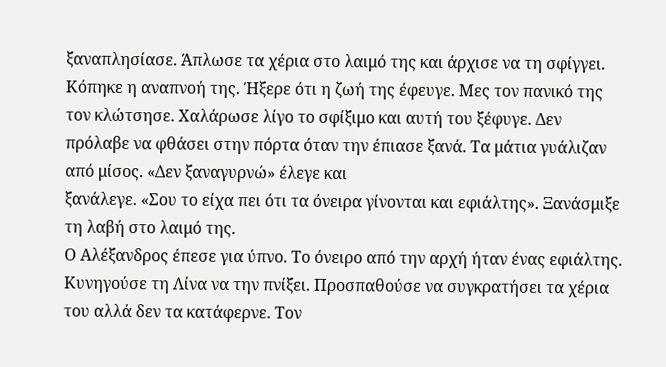ξαναπλησίασε. Άπλωσε τα χέρια στο λαιμό της και άρχισε να τη σφίγγει. Κόπηκε η αναπνοή της. Ήξερε ότι η ζωή της έφευγε. Μες τον πανικό της τον κλώτσησε. Χαλάρωσε λίγο το σφίξιμο και αυτή του ξέφυγε. Δεν πρόλαβε να φθάσει στην πόρτα όταν την έπιασε ξανά. Τα μάτια γυάλιζαν από μίσος. «Δεν ξαναγυρνώ» έλεγε και
ξανάλεγε. «Σου το είχα πει ότι τα όνειρα γίνονται και εφιάλτης». Ξανάσμιξε τη λαβή στο λαιμό της.
Ο Αλέξανδρος έπεσε για ύπνο. Το όνειρο από την αρχή ήταν ένας εφιάλτης. Κυνηγούσε τη Λίνα να την πνίξει. Προσπαθούσε να συγκρατήσει τα χέρια του αλλά δεν τα κατάφερνε. Τον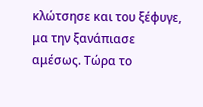κλώτσησε και του ξέφυγε, μα την ξανάπιασε αμέσως. Τώρα το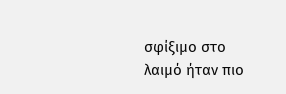σφίξιμο στο λαιμό ήταν πιο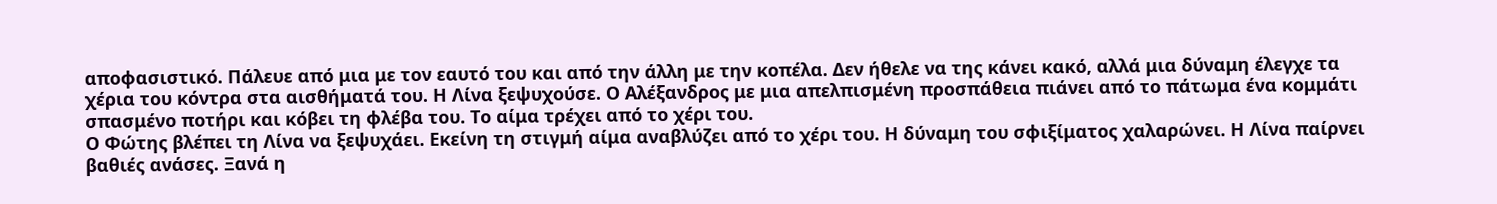αποφασιστικό. Πάλευε από μια με τον εαυτό του και από την άλλη με την κοπέλα. Δεν ήθελε να της κάνει κακό, αλλά μια δύναμη έλεγχε τα χέρια του κόντρα στα αισθήματά του. Η Λίνα ξεψυχούσε. Ο Αλέξανδρος με μια απελπισμένη προσπάθεια πιάνει από το πάτωμα ένα κομμάτι σπασμένο ποτήρι και κόβει τη φλέβα του. Το αίμα τρέχει από το χέρι του.
Ο Φώτης βλέπει τη Λίνα να ξεψυχάει. Εκείνη τη στιγμή αίμα αναβλύζει από το χέρι του. Η δύναμη του σφιξίματος χαλαρώνει. Η Λίνα παίρνει βαθιές ανάσες. Ξανά η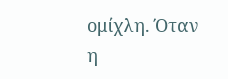ομίχλη. Όταν η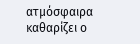ατμόσφαιρα καθαρίζει ο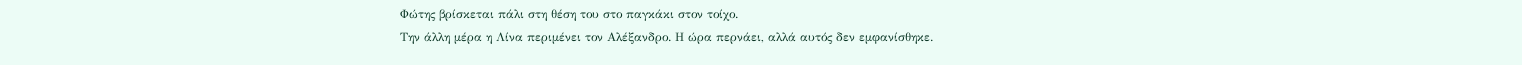Φώτης βρίσκεται πάλι στη θέση του στο παγκάκι στον τοίχο.
Την άλλη μέρα η Λίνα περιμένει τον Αλέξανδρο. Η ώρα περνάει, αλλά αυτός δεν εμφανίσθηκε.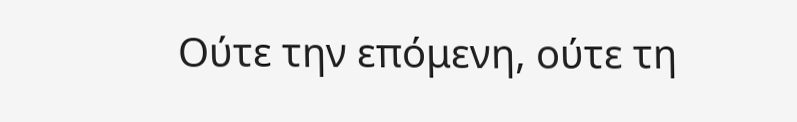Ούτε την επόμενη, ούτε τη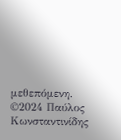μεθεπόμενη.
©2024 Παύλος Κωνσταντινίδης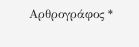Αρθρογράφος *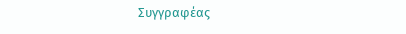Συγγραφέας